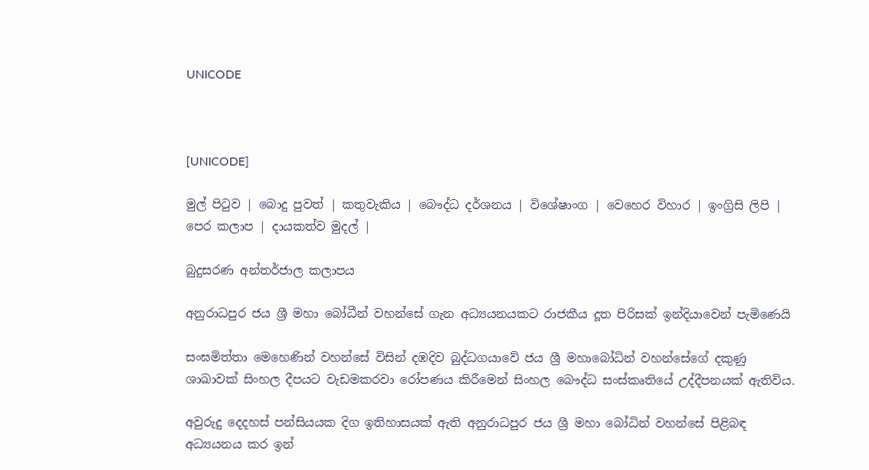UNICODE



[UNICODE]

මුල් පිටුව | බොදු පුවත් | කතුවැකිය | බෞද්ධ දර්ශනය | විශේෂාංග | වෙහෙර විහාර | ඉංග්‍රිසි ලිපි | පෙර කලාප | දායකත්ව මුදල් |

බුදුසරණ අන්තර්ජාල කලාපය

අනුරාධපුර ජය ශ්‍රී මහා බෝධීන් වහන්සේ ගැන අධ්‍යයනයකට රාජකීය දූත පිරිසක් ඉන්දියාවෙන් පැමිණෙයි

සංඝමිත්තා මෙහෙණින් වහන්සේ විසින් දඹදිව බුද්ධගයාවේ ජය ශ්‍රී මහාබෝධින් වහන්සේගේ දකුණු ශාඛාවක් සිංහල දීපයට වැඩමකරවා රෝපණය කිරීමෙන් සිංහල බෞද්ධ සංස්කෘතියේ උද්දීපනයක් ඇතිවිය.

අවුරුදු දෙදහස් පන්සියයක දිග ඉතිහාසයක් ඇති අනුරාධපුර ජය ශ්‍රී මහා බෝධින් වහන්සේ පිළිබඳ අධ්‍යයනය කර ඉන්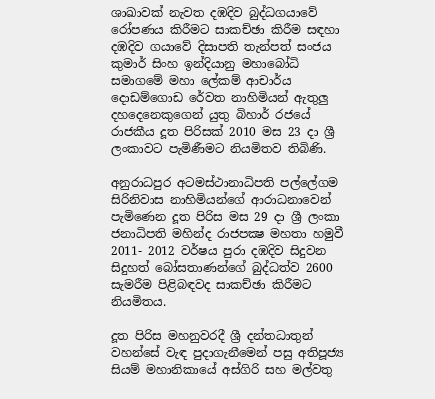ශාඛාවක් නැවත දඹදිව බුද්ධගයාවේ රෝපණය කිරීමට සාකච්ඡා කිරීම සඳහා දඹදිව ගයාවේ දිසාපති තැන්පත් සංජය කුමාර් සිංහ ඉන්දියානු මහාබෝධි සමාගමේ මහා ලේකම් ආචාර්ය දොඩම්ගොඩ රේවත නාහිමියන් ඇතුලු දහදෙනෙකුගෙන් යුතු බිහාර් රජයේ රාජකීය දූත පිරිසක් 2010 මස 23 දා ශ්‍රී ලංකාවට පැමිණීමට නියමිතව තිබිණි.

අනුරාධපුර අටමස්ථානාධිපති පල්ලේගම සිරිනිවාස නාහිමියන්ගේ ආරාධනාවෙන් පැමිණෙන දූත පිරිස මස 29 දා ශ්‍රී ලංකා ජනාධිපති මහින්ද රාජපක්‍ෂ මහතා හමුවී 2011- 2012 වර්ෂය පුරා දඹදිව සිදුවන සිදුහත් බෝසතාණන්ගේ බුද්ධත්ව 2600 සැමරීම පිළිබඳවද සාකච්ඡා කිරීමට නියමිතය.

දූත පිරිස මහනුවරදී ශ්‍රී දන්තධාතුන් වහන්සේ වැඳ පුදාගැනීමෙන් පසු අතිපූජ්‍ය සියම් මහානිකායේ අස්ගිරි සහ මල්වතු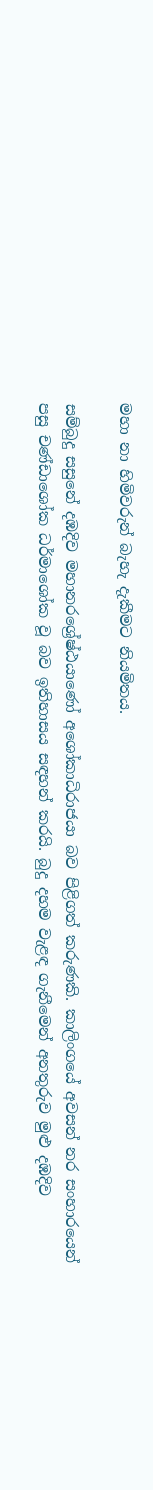මහා නා හිමිවරුන් බැහැ දැකීමට නියමිතය.

සම්බුදු සසුනේ දඹදිව මහානරශ්‍රේෂ්ඨයාණෝ අශෝකාධිරාජයා බව පිළිගත් කරුණකි. කාලිංගයේ අවසන් නර සංහාරයෙන් පසු චණ්ඩාශෝක ධර්මාශෝක වූ බව ඉතිහාසය සඳහන් කරයි. බුදු දහම වැළඳ ගැනීමෙන් අනතුරුව මුළු දඹදිව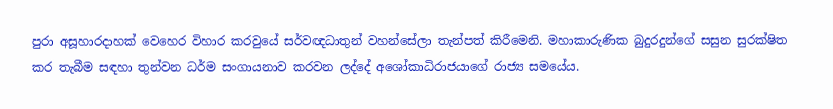පුරා අසූහාරදාහක් වෙහෙර විහාර කරවුයේ සර්වඥධාතුන් වහන්සේලා තැන්පත් කිරීමෙනි. මහාකාරුණික බුදුරදුන්ගේ සසුන සුරක්ෂිත කර තැබීම සඳහා තුන්වන ධර්ම සංගායනාව කරවන ලද්දේ අශෝකාධිරාජයාගේ රාජ්‍ය සමයේය.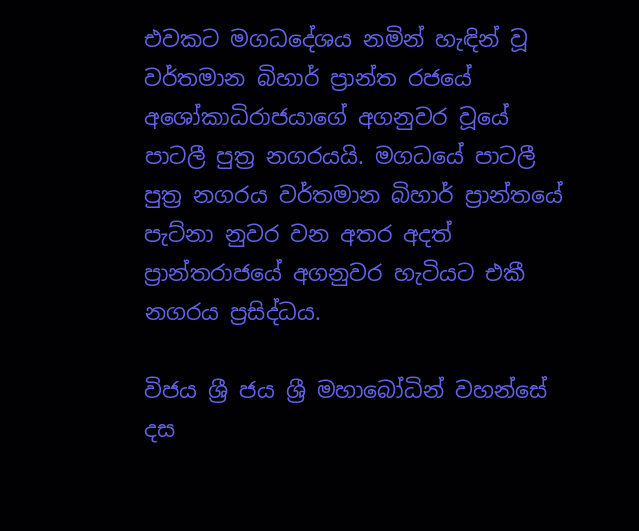එවකට මගධදේශය නමින් හැඳින් වූ වර්තමාන බිහාර් ප්‍රාන්ත රජයේ අශෝකාධිරාජයාගේ අගනුවර වූයේ පාටලී පුත්‍ර නගරයයි. මගධයේ පාටලී පුත්‍ර නගරය වර්තමාන බිහාර් ප්‍රාන්තයේ පැට්නා නුවර වන අතර අදත් ප්‍රාන්තරාජයේ අගනුවර හැටියට එකී නගරය ප්‍රසිද්ධය.

විජය ශ්‍රී ජය ශ්‍රී මහාබෝධින් වහන්සේ දස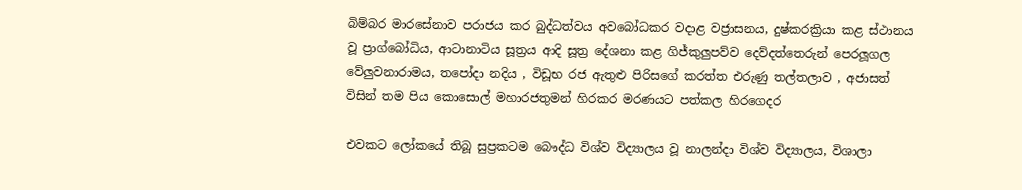බිම්බර මාරසේනාව පරාජය කර බුද්ධත්වය අවබෝධකර වදාළ වජ්‍රාසනය, දුෂ්කරක්‍රියා කළ ස්ථානය වූ ප්‍රාග්බෝධිය, ආටානාටිය සූත්‍රය ආදි සූත්‍ර දේශනා කළ ගිජ්කුලුපව්ව දෙව්දත්තෙරුන් පෙරලූගල වේලුවනාරාමය, තපෝදා නදිය , විඩූභ රජ ඇතුළු පිරිසගේ කරත්ත එරුණු තල්තලාව , අජාසත් විසින් තම පිය කොසොල් මහාරජතුමන් හිරකර මරණයට පත්කල හිරගෙදර

එවකට ලෝකයේ තිබූ සුප්‍රකටම බෞද්ධ විශ්ව විද්‍යාලය වූ නාලන්දා විශ්ව විද්‍යාලය, විශාලා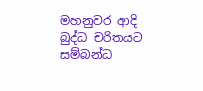මහනුවර ආදි බුද්ධ චරිතයට සම්බන්ධ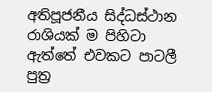අතිපූජනීය සිද්ධස්ථාන රාශියක් ම පිහිටා ඇත්තේ එවකට පාටලී පුත්‍ර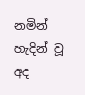නමින් හැදින් වූ අද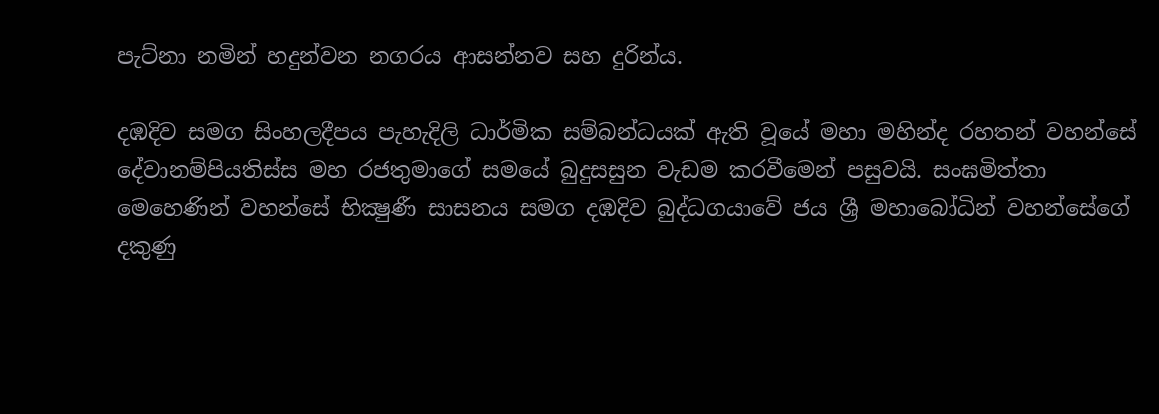පැට්නා නමින් හදුන්වන නගරය ආසන්නව සහ දුරින්ය.

දඹදිව සමග සිංහලදීපය පැහැදිලි ධාර්මික සම්බන්ධයක් ඇති වූයේ මහා මහින්ද රහතන් වහන්සේ දේවානම්පියතිස්ස මහ රජතුමාගේ සමයේ බුදුසසුන වැඩම කරවීමෙන් පසුවයි. සංඝමිත්තා මෙහෙණින් වහන්සේ භික්‍ෂුණී සාසනය සමග දඹදිව බුද්ධගයාවේ ජය ශ්‍රී මහාබෝධින් වහන්සේගේ දකුණු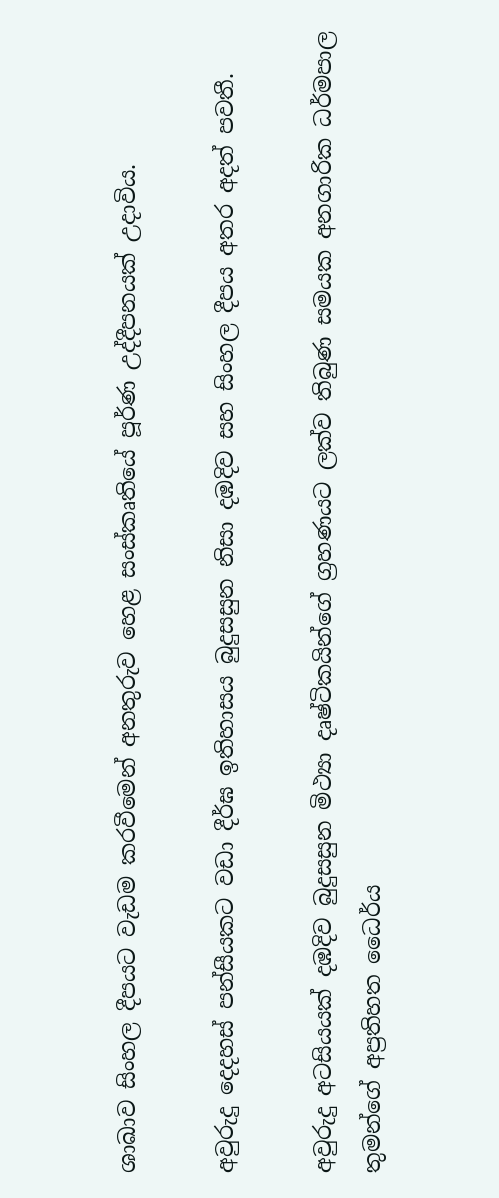ශාඛාව සිංහල දීපයට වැඩම කරවීමෙන් අනතුරුව හෙළ සංස්කෘතියේ පූර්ණ උද්දීපනයක් උදාවිය.

අවුරුදු දෙදහස් පන්සීයකට වඩා දීර්ඝ ඉතිහාසය බුදුසසුන නිසා දඹදිව සහ සිංහල දීපය අතර අදත් පවතී.

අවුරුදු අටසියයක් දඹදිව බුදුසසුන මිථ්‍යා දෘෂ්ටිකයින්ගේ ග්‍රහණයට ලක්ව තිබුණ සමයක අනගාරික ධර්මපාල තුමන්ගේ අප්‍රතිහත ධෛර්ය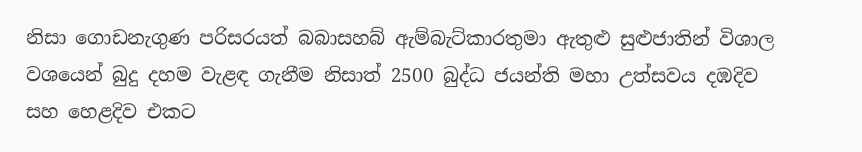නිසා ගොඩනැගුණ පරිසරයත් බබාසහබ් ඇම්බැට්කාරතුමා ඇතුළු සුළුජාතින් විශාල වශයෙන් බුදු දහම වැළඳ ගැනීම නිසාත් 2500 බුද්ධ ජයන්ති මහා උත්සවය දඹදිව සහ හෙළදිව එකට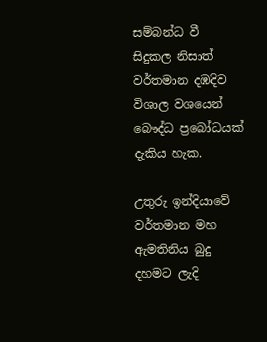සම්බන්ධ වී සිදුකල නිසාත් වර්තමාන දඹදිව විශාල වශයෙන් බෞද්ධ ප්‍රබෝධයක් දැකිය හැක.

උතුරු ඉන්දියාවේ වර්තමාන මහ ඇමතිනිය බුදු දහමට ලැදි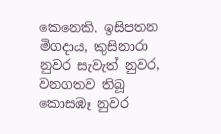කෙනෙකි. ඉසිපතන මිගදාය, කුසිනාරා නුවර සැවැත් නුවර, වනගතව තිබූ කොසඹෑ නුවර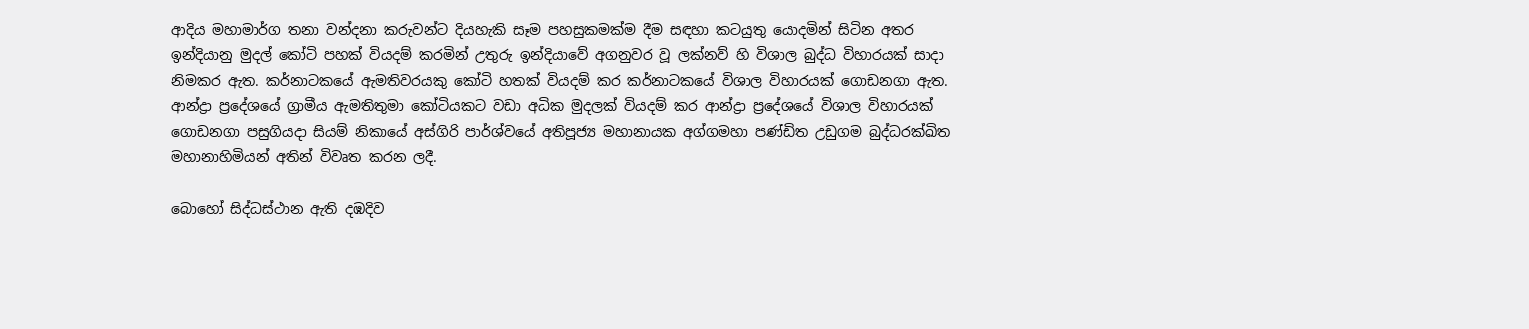ආදිය මහාමාර්ග තනා වන්දනා කරුවන්ට දියහැකි සෑම පහසුකමක්ම දීම සඳහා කටයුතු යොදමින් සිටින අතර ඉන්දියානු මුදල් කෝටි පහක් වියදම් කරමින් උතුරු ඉන්දියාවේ අගනුවර වූ ලක්නව් හි විශාල බුද්ධ විහාරයක් සාදා නිමකර ඇත. කර්නාටකයේ ඇමතිවරයකු කෝටි හතක් වියදම් කර කර්නාටකයේ විශාල විහාරයක් ගොඩනගා ඇත. ආන්ද්‍රා ප්‍රදේශයේ ග්‍රාමීය ඇමතිතුමා කෝටියකට වඩා අධික මුදලක් වියදම් කර ආන්ද්‍රා ප්‍රදේශයේ විශාල විහාරයක් ගොඩනගා පසුගියදා සියම් නිකායේ අස්ගිරි පාර්ශ්වයේ අතිපූජ්‍ය මහානායක අග්ගමහා පණ්ඩිත උඩුගම බුද්ධරක්ඛිත මහානාහිමියන් අතින් විවෘත කරන ලදී.

බොහෝ සිද්ධස්ථාන ඇති දඹදිව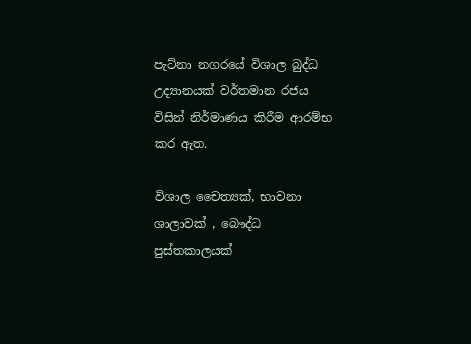පැට්නා නගරයේ විශාල බුද්ධ උද්‍යානයක් වර්තමාන රජය විසින් නිර්මාණය කිරීම ආරම්භ කර ඇත.

විශාල චෛත්‍යක්, භාවනා ශාලාවක් , බෞද්ධ පුස්තකාලයක්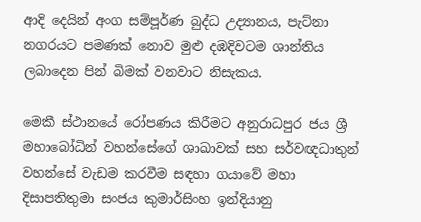ආදි දෙයින් අංග සම්පූර්ණ බුද්ධ උද්‍යානය, පැට්නා නගරයට පමණක් නොව මුළු දඹදිවටම ශාන්තිය ලබාදෙන පින් බිමක් වනවාට නිසැකය.

මෙකී ස්ථානයේ රෝපණය කිරීමට අනුරාධපුර ජය ශ්‍රී මහාබෝධින් වහන්සේගේ ශාඛාවක් සහ සර්වඥධාතුන් වහන්සේ වැඩම කරවීම සඳහා ගයාවේ මහා දිසාපතිතුමා සංජය කුමාර්සිංහ ඉන්දියානු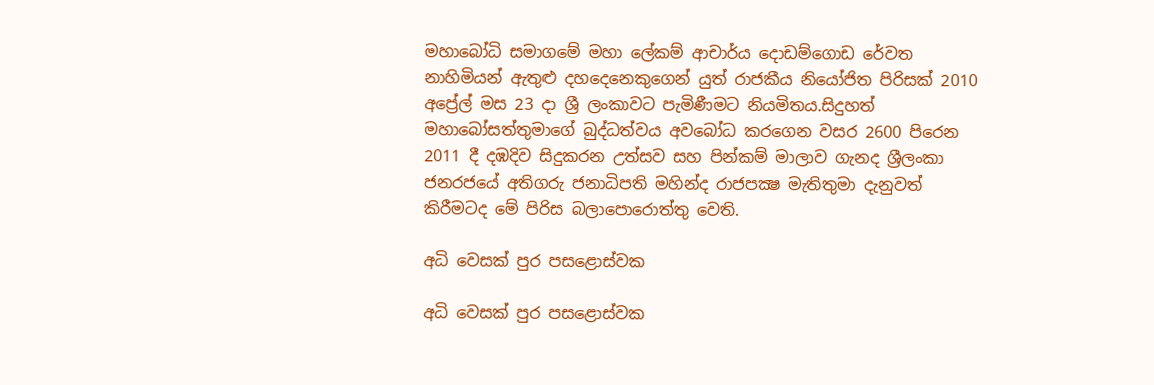මහාබෝධි සමාගමේ මහා ලේකම් ආචාර්ය දොඩම්ගොඩ රේවත නාහිමියන් ඇතුළු දහදෙනෙකුගෙන් යුත් රාජකීය නියෝජිත පිරිසක් 2010 අප්‍රේල් මස 23 දා ශ්‍රී ලංකාවට පැමිණීමට නියමිතය.සිදුහත් මහාබෝසත්තුමාගේ බුද්ධත්වය අවබෝධ කරගෙන වසර 2600 පිරෙන 2011 දී දඹදිව සිදුකරන උත්සව සහ පින්කම් මාලාව ගැනද ශ්‍රීලංකා ජනරජයේ අතිගරු ජනාධිපති මහින්ද රාජපක්‍ෂ මැතිතුමා දැනුවත් කිරීමටද මේ පිරිස බලාපොරොත්තු වෙති.

අධි වෙසක් පුර පසළොස්වක

අධි වෙසක් පුර පසළොස්වක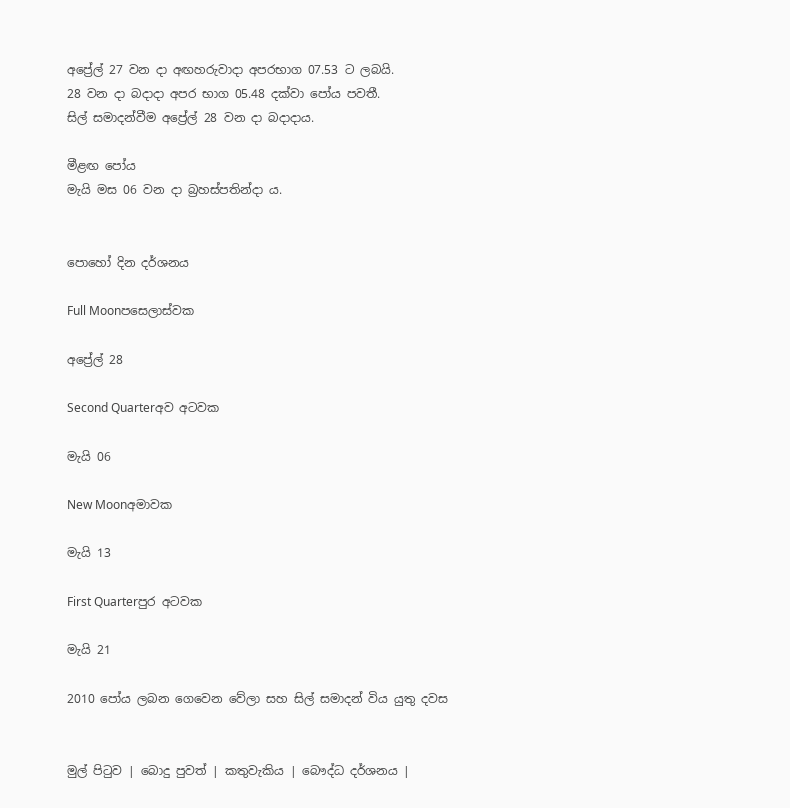අප්‍රේල් 27 වන දා අඟහරුවාදා අපරභාග 07.53 ට ලබයි.
28 වන දා බදාදා අපර භාග 05.48 දක්වා පෝය පවතී.
සිල් සමාදන්වීම අප්‍රේල් 28 වන දා බදාදාය.

මීළඟ පෝය
මැයි මස 06 වන දා බ්‍රහස්පතින්දා ය.


පොහෝ දින දර්ශනය

Full Moonපසෙලාස්වක

අප්‍රේල් 28

Second Quarterඅව අටවක

මැයි 06

New Moonඅමාවක

මැයි 13

First Quarterපුර අටවක

මැයි 21

2010 පෝය ලබන ගෙවෙන වේලා සහ සිල් සමාදන් විය යුතු දවස


මුල් පිටුව | බොදු පුවත් | කතුවැකිය | බෞද්ධ දර්ශනය |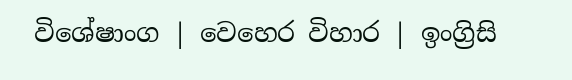විශේෂාංග | වෙහෙර විහාර | ඉංග්‍රිසි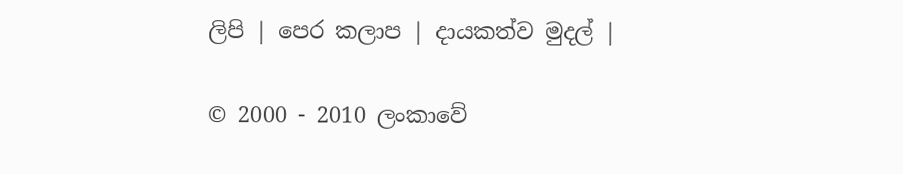ලිපි | පෙර කලාප | දායකත්ව මුදල් |

© 2000 - 2010 ලංකාවේ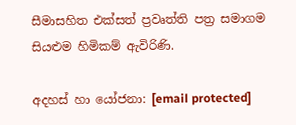සීමාසහිත එක්සත් ප්‍රවෘත්ති පත්‍ර සමාගම
සියළුම හිමිකම් ඇවිරිණි.

අදහස් හා යෝජනා: [email protected]